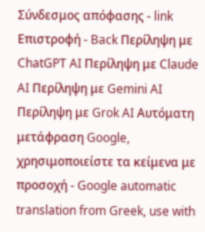Σύνδεσμος απόφασης - link Επιστροφή - Back Περίληψη με ChatGPT AI Περίληψη με Claude AI Περίληψη με Gemini AI Περίληψη με Grok AI Αυτόματη μετάφραση Google, χρησιμοποιείστε τα κείμενα με προσοχή - Google automatic translation from Greek, use with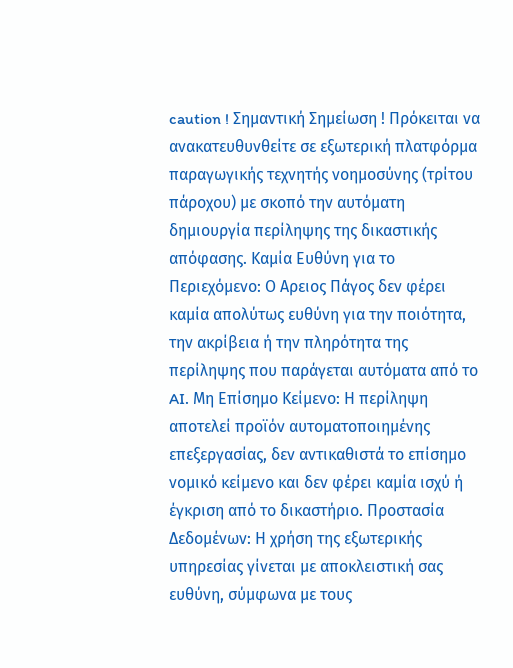caution ! Σημαντική Σημείωση ! Πρόκειται να ανακατευθυνθείτε σε εξωτερική πλατφόρμα παραγωγικής τεχνητής νοημοσύνης (τρίτου πάροχου) με σκοπό την αυτόματη δημιουργία περίληψης της δικαστικής απόφασης. Καμία Ευθύνη για το Περιεχόμενο: Ο Αρειος Πάγος δεν φέρει καμία απολύτως ευθύνη για την ποιότητα, την ακρίβεια ή την πληρότητα της περίληψης που παράγεται αυτόματα από το AI. Μη Επίσημο Κείμενο: Η περίληψη αποτελεί προϊόν αυτοματοποιημένης επεξεργασίας, δεν αντικαθιστά το επίσημο νομικό κείμενο και δεν φέρει καμία ισχύ ή έγκριση από το δικαστήριο. Προστασία Δεδομένων: Η χρήση της εξωτερικής υπηρεσίας γίνεται με αποκλειστική σας ευθύνη, σύμφωνα με τους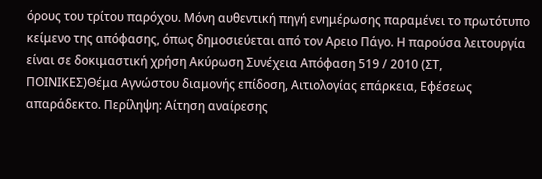όρους του τρίτου παρόχου. Μόνη αυθεντική πηγή ενημέρωσης παραμένει το πρωτότυπο κείμενο της απόφασης, όπως δημοσιεύεται από τον Αρειο Πάγο. Η παρούσα λειτουργία είναι σε δοκιμαστική χρήση Ακύρωση Συνέχεια Απόφαση 519 / 2010 (ΣΤ, ΠΟΙΝΙΚΕΣ)Θέμα Αγνώστου διαμονής επίδοση, Αιτιολογίας επάρκεια, Εφέσεως απαράδεκτο. Περίληψη: Αίτηση αναίρεσης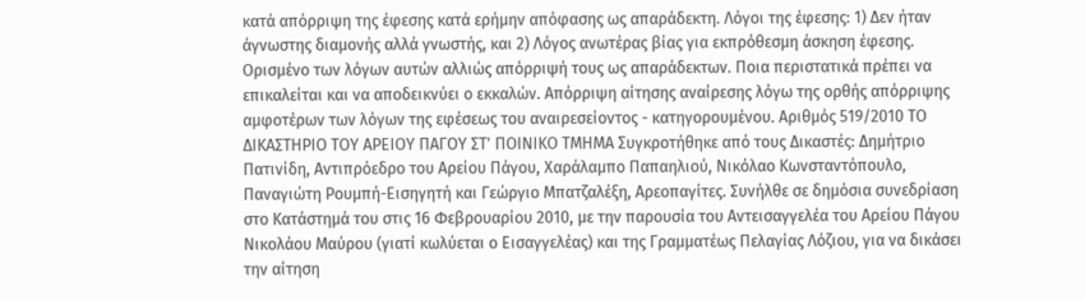κατά απόρριψη της έφεσης κατά ερήμην απόφασης ως απαράδεκτη. Λόγοι της έφεσης: 1) Δεν ήταν άγνωστης διαμονής αλλά γνωστής, και 2) Λόγος ανωτέρας βίας για εκπρόθεσμη άσκηση έφεσης. Ορισμένο των λόγων αυτών αλλιώς απόρριψή τους ως απαράδεκτων. Ποια περιστατικά πρέπει να επικαλείται και να αποδεικνύει ο εκκαλών. Απόρριψη αίτησης αναίρεσης λόγω της ορθής απόρριψης αμφοτέρων των λόγων της εφέσεως του αναιρεσείοντος - κατηγορουμένου. Αριθμός 519/2010 ΤΟ ΔΙΚΑΣΤΗΡΙΟ ΤΟΥ ΑΡΕΙΟΥ ΠΑΓΟΥ ΣΤ' ΠΟΙΝΙΚΟ ΤΜΗΜΑ Συγκροτήθηκε από τους Δικαστές: Δημήτριο Πατινίδη, Αντιπρόεδρο του Αρείου Πάγου, Χαράλαμπο Παπαηλιού, Νικόλαο Κωνσταντόπουλο, Παναγιώτη Ρουμπή-Εισηγητή και Γεώργιο Μπατζαλέξη, Αρεοπαγίτες. Συνήλθε σε δημόσια συνεδρίαση στο Κατάστημά του στις 16 Φεβρουαρίου 2010, με την παρουσία του Αντεισαγγελέα του Αρείου Πάγου Νικολάου Μαύρου (γιατί κωλύεται ο Εισαγγελέας) και της Γραμματέως Πελαγίας Λόζιου, για να δικάσει την αίτηση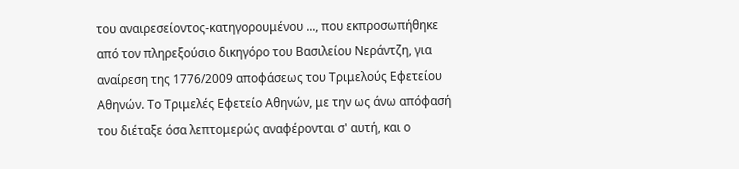του αναιρεσείοντος-κατηγορουμένου ..., που εκπροσωπήθηκε από τον πληρεξούσιο δικηγόρο του Βασιλείου Νεράντζη, για αναίρεση της 1776/2009 αποφάσεως του Τριμελούς Εφετείου Αθηνών. Το Τριμελές Εφετείο Αθηνών, με την ως άνω απόφασή του διέταξε όσα λεπτομερώς αναφέρονται σ' αυτή, και ο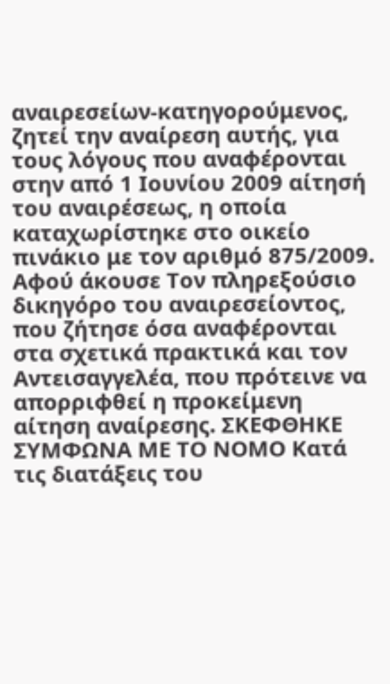αναιρεσείων-κατηγορούμενος, ζητεί την αναίρεση αυτής, για τους λόγους που αναφέρονται στην από 1 Ιουνίου 2009 αίτησή του αναιρέσεως, η οποία καταχωρίστηκε στο οικείο πινάκιο με τον αριθμό 875/2009. Αφού άκουσε Τον πληρεξούσιο δικηγόρο του αναιρεσείοντος, που ζήτησε όσα αναφέρονται στα σχετικά πρακτικά και τον Αντεισαγγελέα, που πρότεινε να απορριφθεί η προκείμενη αίτηση αναίρεσης. ΣΚΕΦΘΗΚΕ ΣΥΜΦΩΝΑ ΜΕ ΤΟ ΝΟΜΟ Κατά τις διατάξεις του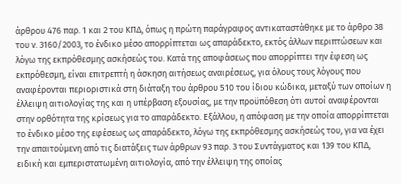άρθρου 476 παρ. 1 και 2 του ΚΠΔ, όπως η πρώτη παράγραφος αντικαταστάθηκε με το άρθρο 38 του ν. 3160/2003, το ένδικο μέσο απορρίπτεται ως απαράδεκτο, εκτός άλλων περιπτώσεων και λόγω της εκπρόθεσμης ασκήσεώς του. Κατά της αποφάσεως που απορρίπτει την έφεση ως εκπρόθεσμη, είναι επιτρεπτή η άσκηση αιτήσεως αναιρέσεως, για όλους τους λόγους που αναφέρονται περιοριστικά στη διάταξη του άρθρου 510 του ίδιου κώδικα, μεταξύ των οποίων η έλλειψη αιτιολογίας της και η υπέρβαση εξουσίας, με την προϋπόθεση ότι αυτοί αναφέρονται στην ορθότητα της κρίσεως για το απαράδεκτο. Εξάλλου, η απόφαση με την οποία απορρίπτεται το ένδικο μέσο της εφέσεως ως απαράδεκτο, λόγω της εκπρόθεσμης ασκήσεώς του, για να έχει την απαιτούμενη από τις διατάξεις των άρθρων 93 παρ. 3 του Συντάγματος και 139 του ΚΠΔ, ειδική και εμπεριστατωμένη αιτιολογία, από την έλλειψη της οποίας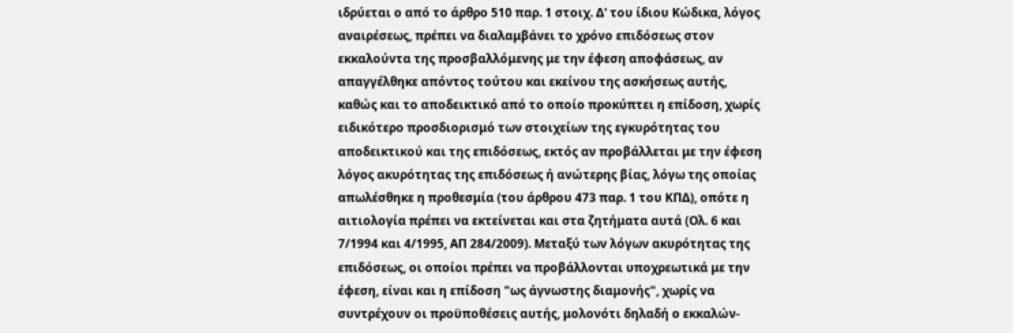ιδρύεται ο από το άρθρο 510 παρ. 1 στοιχ. Δ' του ίδιου Κώδικα, λόγος αναιρέσεως, πρέπει να διαλαμβάνει το χρόνο επιδόσεως στον εκκαλούντα της προσβαλλόμενης με την έφεση αποφάσεως, αν απαγγέλθηκε απόντος τούτου και εκείνου της ασκήσεως αυτής, καθώς και το αποδεικτικό από το οποίο προκύπτει η επίδοση, χωρίς ειδικότερο προσδιορισμό των στοιχείων της εγκυρότητας του αποδεικτικού και της επιδόσεως, εκτός αν προβάλλεται με την έφεση λόγος ακυρότητας της επιδόσεως ή ανώτερης βίας, λόγω της οποίας απωλέσθηκε η προθεσμία (του άρθρου 473 παρ. 1 του ΚΠΔ), οπότε η αιτιολογία πρέπει να εκτείνεται και στα ζητήματα αυτά (Ολ. 6 και 7/1994 και 4/1995, ΑΠ 284/2009). Μεταξύ των λόγων ακυρότητας της επιδόσεως, οι οποίοι πρέπει να προβάλλονται υποχρεωτικά με την έφεση, είναι και η επίδοση "ως άγνωστης διαμονής", χωρίς να συντρέχουν οι προϋποθέσεις αυτής, μολονότι δηλαδή ο εκκαλών-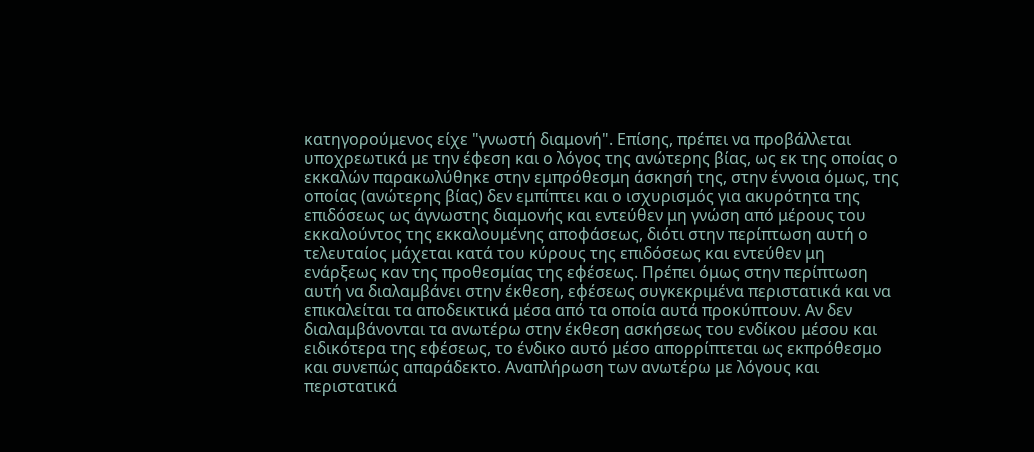κατηγορούμενος είχε "γνωστή διαμονή". Επίσης, πρέπει να προβάλλεται υποχρεωτικά με την έφεση και ο λόγος της ανώτερης βίας, ως εκ της οποίας ο εκκαλών παρακωλύθηκε στην εμπρόθεσμη άσκησή της, στην έννοια όμως, της οποίας (ανώτερης βίας) δεν εμπίπτει και ο ισχυρισμός για ακυρότητα της επιδόσεως ως άγνωστης διαμονής και εντεύθεν μη γνώση από μέρους του εκκαλούντος της εκκαλουμένης αποφάσεως, διότι στην περίπτωση αυτή ο τελευταίος μάχεται κατά του κύρους της επιδόσεως και εντεύθεν μη ενάρξεως καν της προθεσμίας της εφέσεως. Πρέπει όμως στην περίπτωση αυτή να διαλαμβάνει στην έκθεση, εφέσεως συγκεκριμένα περιστατικά και να επικαλείται τα αποδεικτικά μέσα από τα οποία αυτά προκύπτουν. Αν δεν διαλαμβάνονται τα ανωτέρω στην έκθεση ασκήσεως του ενδίκου μέσου και ειδικότερα της εφέσεως, το ένδικο αυτό μέσο απορρίπτεται ως εκπρόθεσμο και συνεπώς απαράδεκτο. Αναπλήρωση των ανωτέρω με λόγους και περιστατικά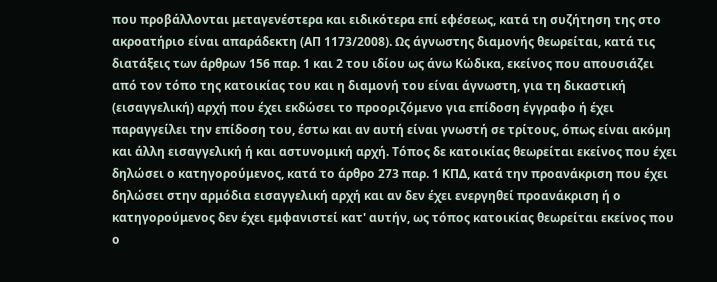που προβάλλονται μεταγενέστερα και ειδικότερα επί εφέσεως, κατά τη συζήτηση της στο ακροατήριο είναι απαράδεκτη (ΑΠ 1173/2008). Ως άγνωστης διαμονής θεωρείται, κατά τις διατάξεις των άρθρων 156 παρ. 1 και 2 του ιδίου ως άνω Κώδικα, εκείνος που απουσιάζει από τον τόπο της κατοικίας του και η διαμονή του είναι άγνωστη, για τη δικαστική (εισαγγελική) αρχή που έχει εκδώσει το προοριζόμενο για επίδοση έγγραφο ή έχει παραγγείλει την επίδοση του, έστω και αν αυτή είναι γνωστή σε τρίτους, όπως είναι ακόμη και άλλη εισαγγελική ή και αστυνομική αρχή. Τόπος δε κατοικίας θεωρείται εκείνος που έχει δηλώσει ο κατηγορούμενος, κατά το άρθρο 273 παρ. 1 ΚΠΔ, κατά την προανάκριση που έχει δηλώσει στην αρμόδια εισαγγελική αρχή και αν δεν έχει ενεργηθεί προανάκριση ή ο κατηγορούμενος δεν έχει εμφανιστεί κατ' αυτήν, ως τόπος κατοικίας θεωρείται εκείνος που ο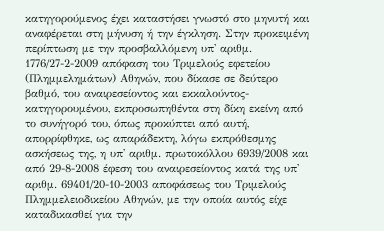κατηγορούμενος έχει καταστήσει γνωστό στο μηνυτή και αναφέρεται στη μήνυση ή την έγκληση. Στην προκειμένη περίπτωση με την προσβαλλόμενη υπ' αριθμ. 1776/27-2-2009 απόφαση του Τριμελούς εφετείου (Πλημμελημάτων) Αθηνών, που δίκασε σε δεύτερο βαθμό, του αναιρεσείοντος και εκκαλούντος-κατηγορουμένου, εκπροσωπηθέντα στη δίκη εκείνη από το συνήγορό του, όπως προκύπτει από αυτή, απορρίφθηκε, ως απαράδεκτη, λόγω εκπρόθεσμης ασκήσεως της, η υπ' αριθμ. πρωτοκόλλου 6939/2008 και από 29-8-2008 έφεση του αναιρεσείοντος κατά της υπ' αριθμ. 69401/20-10-2003 αποφάσεως του Τριμελούς Πλημμελειοδικείου Αθηνών, με την οποία αυτός είχε καταδικασθεί για την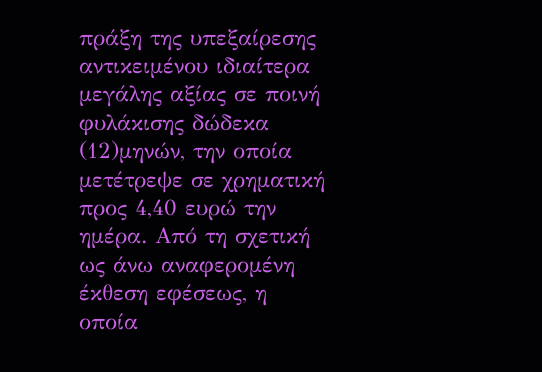πράξη της υπεξαίρεσης αντικειμένου ιδιαίτερα μεγάλης αξίας σε ποινή φυλάκισης δώδεκα
(12)μηνών, την οποία μετέτρεψε σε χρηματική προς 4,40 ευρώ την ημέρα. Από τη σχετική ως άνω αναφερομένη έκθεση εφέσεως, η οποία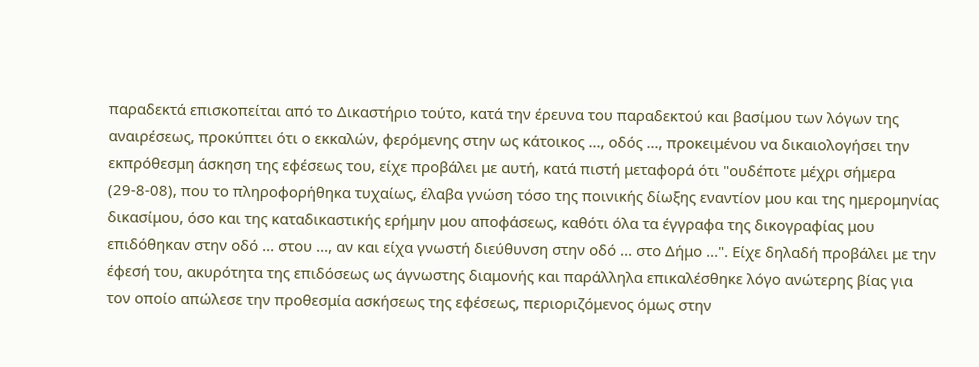παραδεκτά επισκοπείται από το Δικαστήριο τούτο, κατά την έρευνα του παραδεκτού και βασίμου των λόγων της αναιρέσεως, προκύπτει ότι ο εκκαλών, φερόμενης στην ως κάτοικος ..., οδός ..., προκειμένου να δικαιολογήσει την εκπρόθεσμη άσκηση της εφέσεως του, είχε προβάλει με αυτή, κατά πιστή μεταφορά ότι "ουδέποτε μέχρι σήμερα (29-8-08), που το πληροφορήθηκα τυχαίως, έλαβα γνώση τόσο της ποινικής δίωξης εναντίον μου και της ημερομηνίας δικασίμου, όσο και της καταδικαστικής ερήμην μου αποφάσεως, καθότι όλα τα έγγραφα της δικογραφίας μου επιδόθηκαν στην οδό ... στου ..., αν και είχα γνωστή διεύθυνση στην οδό ... στο Δήμο ...". Είχε δηλαδή προβάλει με την έφεσή του, ακυρότητα της επιδόσεως ως άγνωστης διαμονής και παράλληλα επικαλέσθηκε λόγο ανώτερης βίας για τον οποίο απώλεσε την προθεσμία ασκήσεως της εφέσεως, περιοριζόμενος όμως στην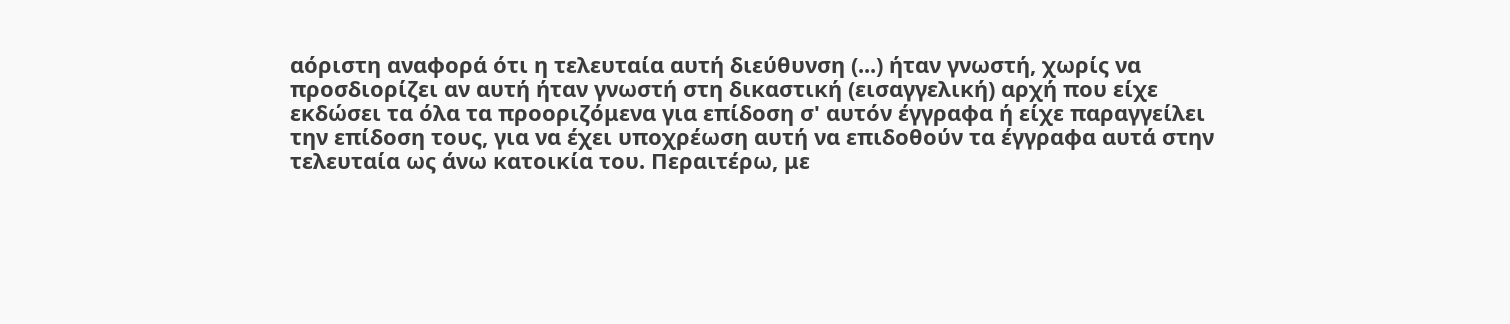αόριστη αναφορά ότι η τελευταία αυτή διεύθυνση (...) ήταν γνωστή, χωρίς να προσδιορίζει αν αυτή ήταν γνωστή στη δικαστική (εισαγγελική) αρχή που είχε εκδώσει τα όλα τα προοριζόμενα για επίδοση σ' αυτόν έγγραφα ή είχε παραγγείλει την επίδοση τους, για να έχει υποχρέωση αυτή να επιδοθούν τα έγγραφα αυτά στην τελευταία ως άνω κατοικία του. Περαιτέρω, με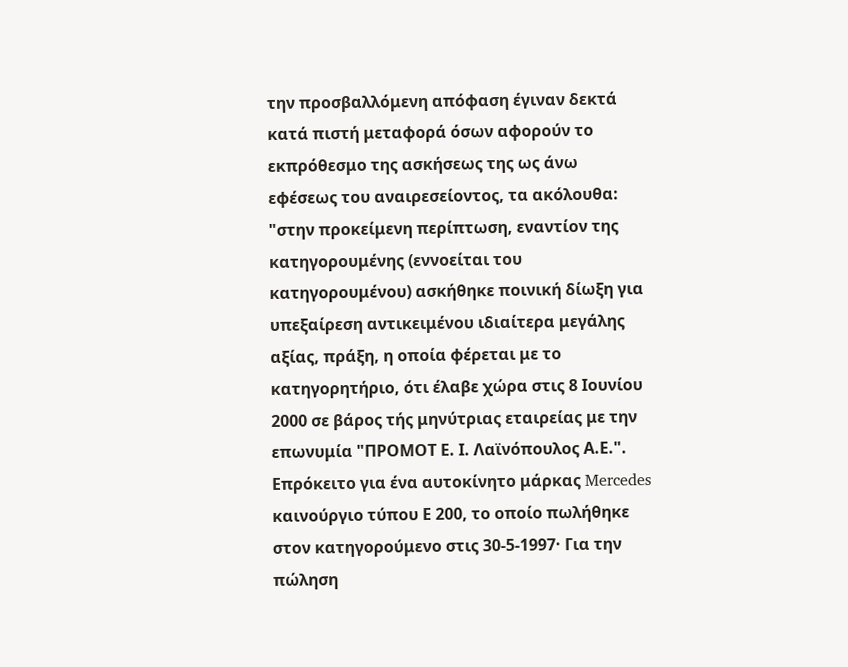την προσβαλλόμενη απόφαση έγιναν δεκτά κατά πιστή μεταφορά όσων αφορούν το εκπρόθεσμο της ασκήσεως της ως άνω εφέσεως του αναιρεσείοντος, τα ακόλουθα: "στην προκείμενη περίπτωση, εναντίον της κατηγορουμένης (εννοείται του κατηγορουμένου) ασκήθηκε ποινική δίωξη για υπεξαίρεση αντικειμένου ιδιαίτερα μεγάλης αξίας, πράξη, η οποία φέρεται με το κατηγορητήριο, ότι έλαβε χώρα στις 8 Ιουνίου 2000 σε βάρος τής μηνύτριας εταιρείας με την επωνυμία "ΠΡΟΜΟΤ Ε. Ι. Λαϊνόπουλος Α.Ε.". Επρόκειτο για ένα αυτοκίνητο μάρκας Mercedes καινούργιο τύπου Ε 200, το οποίο πωλήθηκε στον κατηγορούμενο στις 30-5-1997· Για την πώληση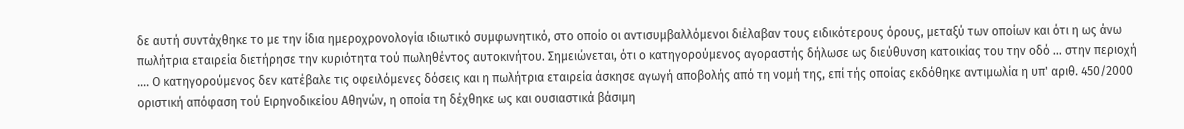δε αυτή συντάχθηκε το με την ίδια ημεροχρονολογία ιδιωτικό συμφωνητικό, στο οποίο οι αντισυμβαλλόμενοι διέλαβαν τους ειδικότερους όρους, μεταξύ των οποίων και ότι η ως άνω πωλήτρια εταιρεία διετήρησε την κυριότητα τού πωληθέντος αυτοκινήτου. Σημειώνεται, ότι ο κατηγορούμενος αγοραστής δήλωσε ως διεύθυνση κατοικίας του την οδό ... στην περιοχή .... Ο κατηγορούμενος δεν κατέβαλε τις οφειλόμενες δόσεις και η πωλήτρια εταιρεία άσκησε αγωγή αποβολής από τη νομή της, επί τής οποίας εκδόθηκε αντιμωλία η υπ' αριθ. 450/2000 οριστική απόφαση τού Ειρηνοδικείου Αθηνών, η οποία τη δέχθηκε ως και ουσιαστικά βάσιμη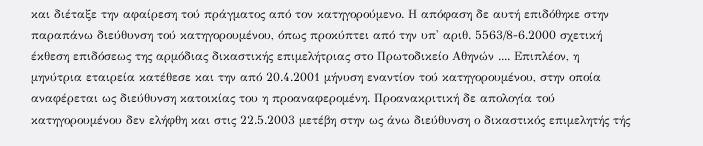και διέταξε την αφαίρεση τού πράγματος από τον κατηγορούμενο. Η απόφαση δε αυτή επιδόθηκε στην παραπάνω διεύθυνση τού κατηγορουμένου, όπως προκύπτει από την υπ' αριθ. 5563/8-6.2000 σχετική έκθεση επιδόσεως της αρμόδιας δικαστικής επιμελήτριας στο Πρωτοδικείο Αθηνών .... Επιπλέον, η μηνύτρια εταιρεία κατέθεσε και την από 20.4.2001 μήνυση εναντίον τού κατηγορουμένου, στην οποία αναφέρεται ως διεύθυνση κατοικίας του η προαναφερομένη. Προανακριτική δε απολογία τού κατηγορουμένου δεν ελήφθη και στις 22.5.2003 μετέβη στην ως άνω διεύθυνση ο δικαστικός επιμελητής τής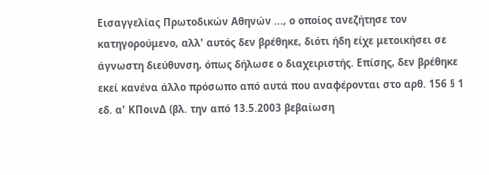Εισαγγελίας Πρωτοδικών Αθηνών ..., ο οποίος ανεζήτησε τον κατηγορούμενο, αλλ' αυτός δεν βρέθηκε, διότι ήδη είχε μετοικήσει σε άγνωστη διεύθυνση, όπως δήλωσε ο διαχειριστής. Επίσης, δεν βρέθηκε εκεί κανένα άλλο πρόσωπο από αυτά που αναφέρονται στο αρθ. 156 § 1 εδ. α' ΚΠοινΔ (βλ. την από 13.5.2003 βεβαίωση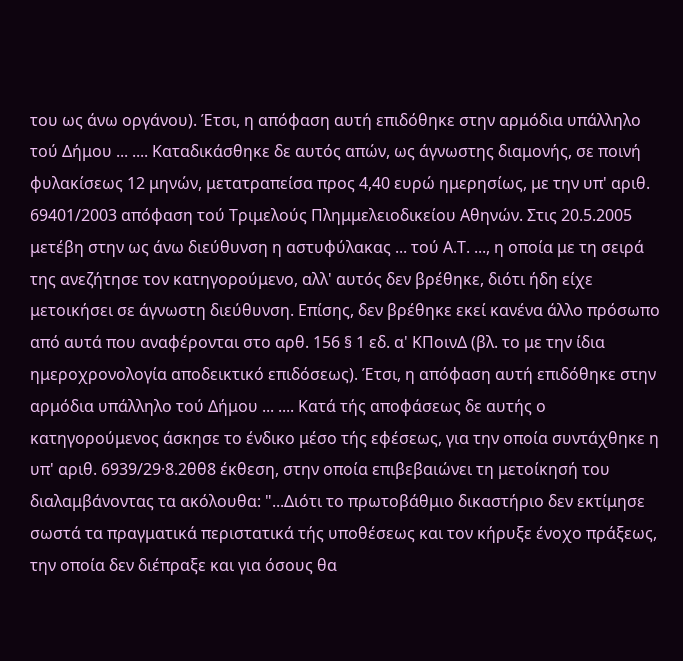του ως άνω οργάνου). Έτσι, η απόφαση αυτή επιδόθηκε στην αρμόδια υπάλληλο τού Δήμου ... .... Καταδικάσθηκε δε αυτός απών, ως άγνωστης διαμονής, σε ποινή φυλακίσεως 12 μηνών, μετατραπείσα προς 4,40 ευρώ ημερησίως, με την υπ' αριθ. 69401/2003 απόφαση τού Τριμελούς Πλημμελειοδικείου Αθηνών. Στις 20.5.2005 μετέβη στην ως άνω διεύθυνση η αστυφύλακας ... τού Α.Τ. ..., η οποία με τη σειρά της ανεζήτησε τον κατηγορούμενο, αλλ' αυτός δεν βρέθηκε, διότι ήδη είχε μετοικήσει σε άγνωστη διεύθυνση. Επίσης, δεν βρέθηκε εκεί κανένα άλλο πρόσωπο από αυτά που αναφέρονται στο αρθ. 156 § 1 εδ. α' ΚΠοινΔ (βλ. το με την ίδια ημεροχρονολογία αποδεικτικό επιδόσεως). Έτσι, η απόφαση αυτή επιδόθηκε στην αρμόδια υπάλληλο τού Δήμου ... .... Κατά τής αποφάσεως δε αυτής ο κατηγορούμενος άσκησε το ένδικο μέσο τής εφέσεως, για την οποία συντάχθηκε η υπ' αριθ. 6939/29·8.2θθ8 έκθεση, στην οποία επιβεβαιώνει τη μετοίκησή του διαλαμβάνοντας τα ακόλουθα: "...Διότι το πρωτοβάθμιο δικαστήριο δεν εκτίμησε σωστά τα πραγματικά περιστατικά τής υποθέσεως και τον κήρυξε ένοχο πράξεως, την οποία δεν διέπραξε και για όσους θα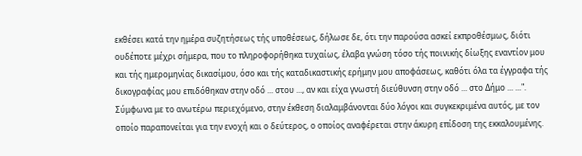εκθέσει κατά την ημέρα συζητήσεως τής υποθέσεως, δήλωσε δε, ότι την παρούσα ασκεί εκπροθέσμως, διότι ουδέποτε μέχρι σήμερα, που το πληροφορήθηκα τυχαίως, έλαβα γνώση τόσο τής ποινικής δίωξης εναντίον μου και τής ημερομηνίας δικασίμου, όσο και τής καταδικαστικής ερήμην μου αποφάσεως, καθότι όλα τα έγγραφα τής δικογραφίας μου επιδόθηκαν στην οδό ... στου ..., αν και είχα γνωστή διεύθυνση στην οδό ... στο Δήμο ... ...". Σύμφωνα με το ανωτέρω περιεχόμενο, στην έκθεση διαλαμβάνονται δύο λόγοι και συγκεκριμένα αυτός, με τον οποίο παραπονείται για την ενοχή και ο δεύτερος, ο οποίος αναφέρεται στην άκυρη επίδοση της εκκαλουμένης.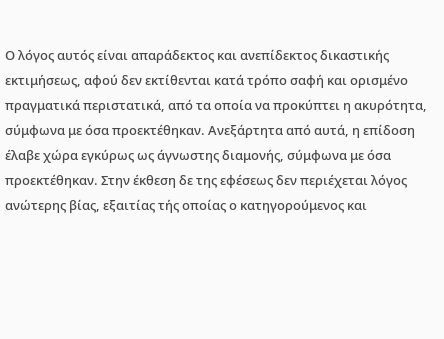Ο λόγος αυτός είναι απαράδεκτος και ανεπίδεκτος δικαστικής εκτιμήσεως, αφού δεν εκτίθενται κατά τρόπο σαφή και ορισμένο πραγματικά περιστατικά, από τα οποία να προκύπτει η ακυρότητα, σύμφωνα με όσα προεκτέθηκαν. Ανεξάρτητα από αυτά, η επίδοση έλαβε χώρα εγκύρως ως άγνωστης διαμονής, σύμφωνα με όσα προεκτέθηκαν. Στην έκθεση δε της εφέσεως δεν περιέχεται λόγος ανώτερης βίας, εξαιτίας τής οποίας ο κατηγορούμενος και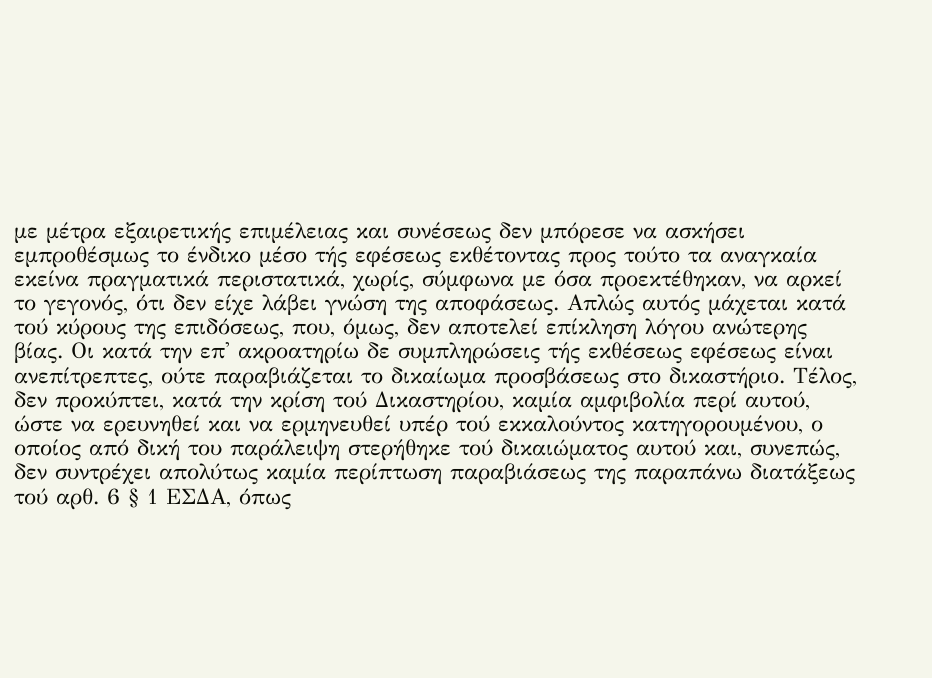με μέτρα εξαιρετικής επιμέλειας και συνέσεως δεν μπόρεσε να ασκήσει εμπροθέσμως το ένδικο μέσο τής εφέσεως εκθέτοντας προς τούτο τα αναγκαία εκείνα πραγματικά περιστατικά, χωρίς, σύμφωνα με όσα προεκτέθηκαν, να αρκεί το γεγονός, ότι δεν είχε λάβει γνώση της αποφάσεως. Απλώς αυτός μάχεται κατά τού κύρους της επιδόσεως, που, όμως, δεν αποτελεί επίκληση λόγου ανώτερης βίας. Οι κατά την επ' ακροατηρίω δε συμπληρώσεις τής εκθέσεως εφέσεως είναι ανεπίτρεπτες, ούτε παραβιάζεται το δικαίωμα προσβάσεως στο δικαστήριο. Τέλος, δεν προκύπτει, κατά την κρίση τού Δικαστηρίου, καμία αμφιβολία περί αυτού, ώστε να ερευνηθεί και να ερμηνευθεί υπέρ τού εκκαλούντος κατηγορουμένου, ο οποίος από δική του παράλειψη στερήθηκε τού δικαιώματος αυτού και, συνεπώς, δεν συντρέχει απολύτως καμία περίπτωση παραβιάσεως της παραπάνω διατάξεως τού αρθ. 6 § 1 ΕΣΔΑ, όπως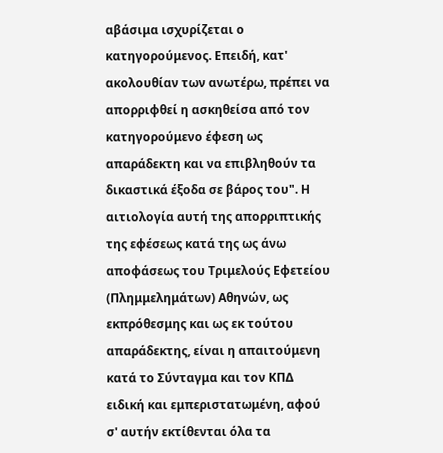αβάσιμα ισχυρίζεται ο κατηγορούμενος. Επειδή, κατ' ακολουθίαν των ανωτέρω, πρέπει να απορριφθεί η ασκηθείσα από τον κατηγορούμενο έφεση ως απαράδεκτη και να επιβληθούν τα δικαστικά έξοδα σε βάρος του". Η αιτιολογία αυτή της απορριπτικής της εφέσεως κατά της ως άνω αποφάσεως του Τριμελούς Εφετείου (Πλημμελημάτων) Αθηνών, ως εκπρόθεσμης και ως εκ τούτου απαράδεκτης, είναι η απαιτούμενη κατά το Σύνταγμα και τον ΚΠΔ ειδική και εμπεριστατωμένη, αφού σ' αυτήν εκτίθενται όλα τα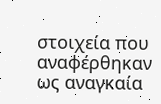στοιχεία που αναφέρθηκαν ως αναγκαία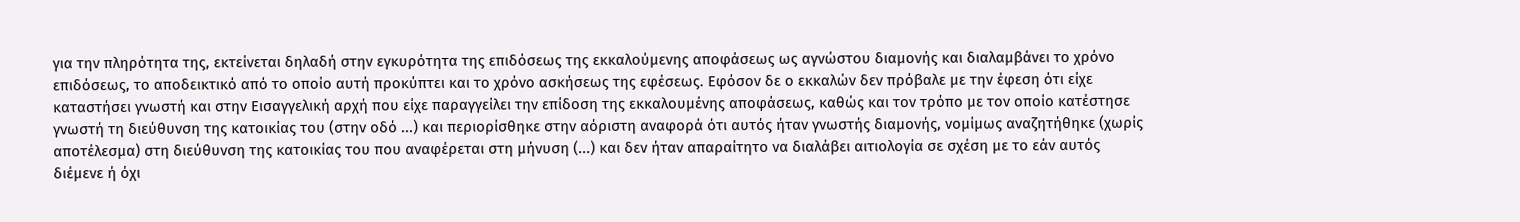για την πληρότητα της, εκτείνεται δηλαδή στην εγκυρότητα της επιδόσεως της εκκαλούμενης αποφάσεως ως αγνώστου διαμονής και διαλαμβάνει το χρόνο επιδόσεως, το αποδεικτικό από το οποίο αυτή προκύπτει και το χρόνο ασκήσεως της εφέσεως. Εφόσον δε ο εκκαλών δεν πρόβαλε με την έφεση ότι είχε καταστήσει γνωστή και στην Εισαγγελική αρχή που είχε παραγγείλει την επίδοση της εκκαλουμένης αποφάσεως, καθώς και τον τρόπο με τον οποίο κατέστησε γνωστή τη διεύθυνση της κατοικίας του (στην οδό ...) και περιορίσθηκε στην αόριστη αναφορά ότι αυτός ήταν γνωστής διαμονής, νομίμως αναζητήθηκε (χωρίς αποτέλεσμα) στη διεύθυνση της κατοικίας του που αναφέρεται στη μήνυση (...) και δεν ήταν απαραίτητο να διαλάβει αιτιολογία σε σχέση με το εάν αυτός διέμενε ή όχι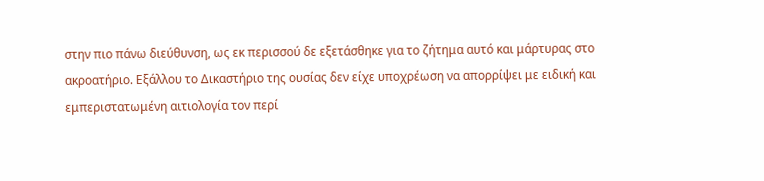στην πιο πάνω διεύθυνση, ως εκ περισσού δε εξετάσθηκε για το ζήτημα αυτό και μάρτυρας στο ακροατήριο. Εξάλλου το Δικαστήριο της ουσίας δεν είχε υποχρέωση να απορρίψει με ειδική και εμπεριστατωμένη αιτιολογία τον περί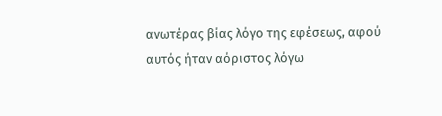ανωτέρας βίας λόγο της εφέσεως, αφού αυτός ήταν αόριστος λόγω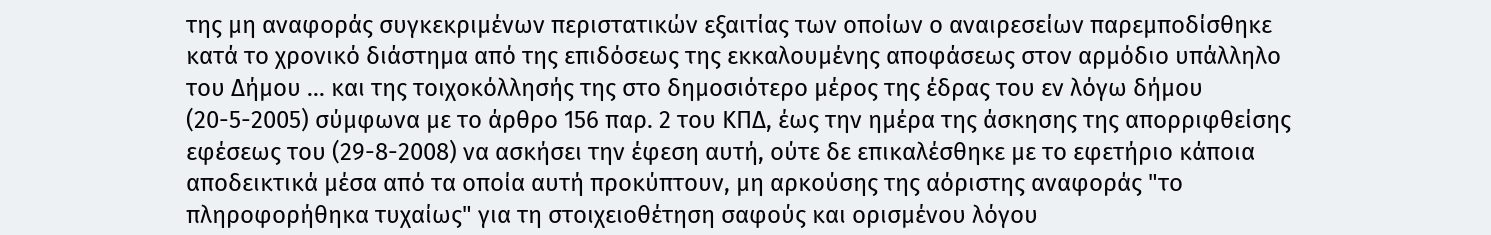της μη αναφοράς συγκεκριμένων περιστατικών εξαιτίας των οποίων ο αναιρεσείων παρεμποδίσθηκε κατά το χρονικό διάστημα από της επιδόσεως της εκκαλουμένης αποφάσεως στον αρμόδιο υπάλληλο του Δήμου ... και της τοιχοκόλλησής της στο δημοσιότερο μέρος της έδρας του εν λόγω δήμου (20-5-2005) σύμφωνα με το άρθρο 156 παρ. 2 του ΚΠΔ, έως την ημέρα της άσκησης της απορριφθείσης εφέσεως του (29-8-2008) να ασκήσει την έφεση αυτή, ούτε δε επικαλέσθηκε με το εφετήριο κάποια αποδεικτικά μέσα από τα οποία αυτή προκύπτουν, μη αρκούσης της αόριστης αναφοράς "το πληροφορήθηκα τυχαίως" για τη στοιχειοθέτηση σαφούς και ορισμένου λόγου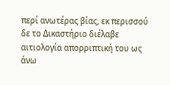περί ανωτέρας βίας, εκ περισσού δε το Δικαστήριο διέλαβε αιτιολογία απορριπτική του ως άνω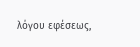λόγου εφέσεως,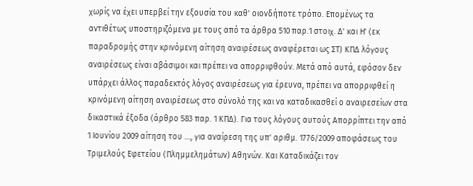χωρίς να έχει υπερβεί την εξουσία του καθ' οιονδήποτε τρόπο. Επομένως τα αντιθέτως υποστηριζόμενα με τους από τα άρθρα 510 παρ.1 στοιχ. Δ' και Η' (εκ παραδρομής στην κρινόμενη αίτηση αναιρέσεως αναφέρεται ως ΣΤ) ΚΠΔ λόγους αναιρέσεως είναι αβάσιμοι και πρέπει να απορριφθούν. Μετά από αυτά, εφόσον δεν υπάρχει άλλος παραδεκτός λόγος αναιρέσεως για έρευνα, πρέπει να απορριφθεί η κρινόμενη αίτηση αναιρέσεως στο σύνολό της και να καταδικασθεί ο αναιρεσείων στα δικαστικά έξοδα (άρθρο 583 παρ. 1 ΚΠΔ). Για τους λόγους αυτούς Απορρίπτει την από 1 Ιουνίου 2009 αίτηση του ..., για αναίρεση της υπ' αριθμ. 1776/2009 αποφάσεως του Τριμελούς Εφετείου (Πλημμελημάτων) Αθηνών. Και Καταδικάζει τον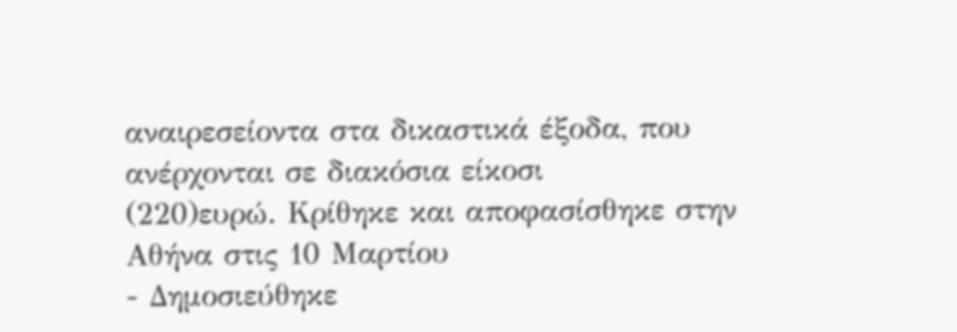αναιρεσείοντα στα δικαστικά έξοδα, που ανέρχονται σε διακόσια είκοσι
(220)ευρώ. Κρίθηκε και αποφασίσθηκε στην Αθήνα στις 10 Μαρτίου
- Δημοσιεύθηκε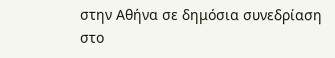στην Αθήνα σε δημόσια συνεδρίαση στο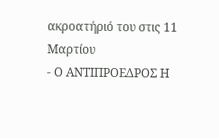ακροατήριό του στις 11 Μαρτίου
- Ο ΑΝΤΙΠΡΟΕΔΡΟΣ Η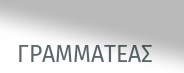ΓΡΑΜΜΑΤΕΑΣ